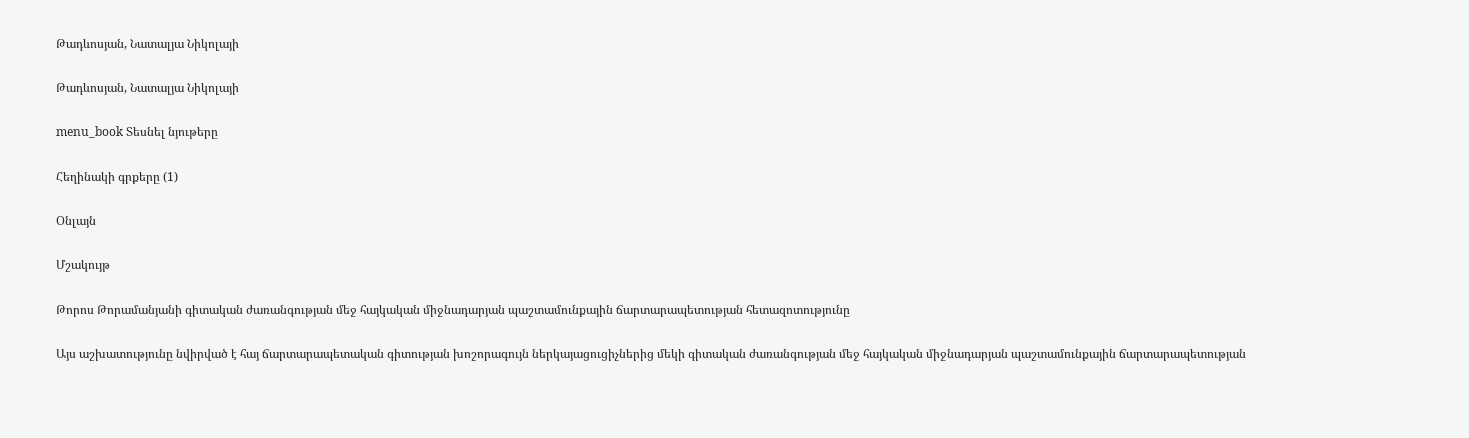Թադևոսյան, Նատալյա Նիկոլայի

Թադևոսյան, Նատալյա Նիկոլայի

menu_book Տեսնել նյութերը

Հեղինակի գրքերը (1)

Օնլայն

Մշակույթ

Թորոս Թորամանյանի գիտական ժառանգության մեջ հայկական միջնադարյան պաշտամունքային ճարտարապետության հետազոտությունը

Այս աշխատությունը նվիրված է հայ ճարտարապետական գիտության խոշորագույն ներկայացուցիչներից մեկի գիտական ժառանգության մեջ հայկական միջնադարյան պաշտամունքային ճարտարապետության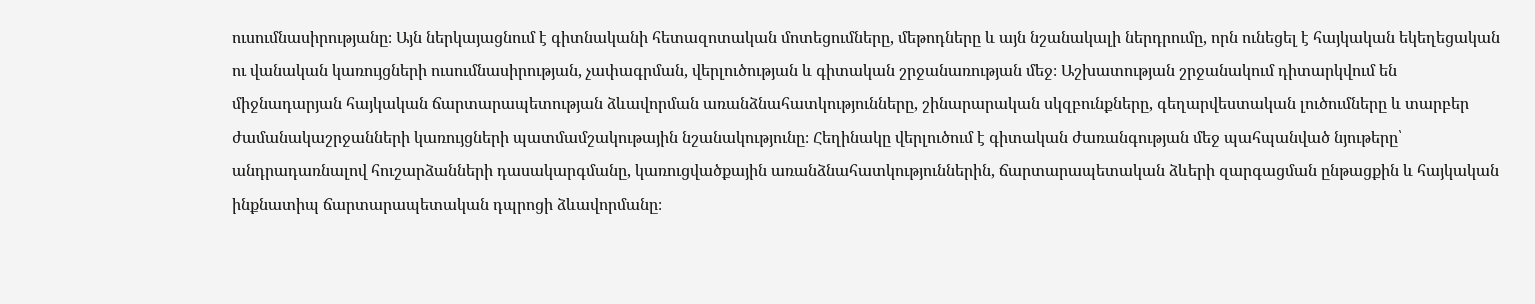ուսումնասիրությանը։ Այն ներկայացնում է գիտնականի հետազոտական մոտեցումները, մեթոդները և այն նշանակալի ներդրումը, որն ունեցել է հայկական եկեղեցական ու վանական կառույցների ուսումնասիրության, չափագրման, վերլուծության և գիտական շրջանառության մեջ։ Աշխատության շրջանակում դիտարկվում են միջնադարյան հայկական ճարտարապետության ձևավորման առանձնահատկությունները, շինարարական սկզբունքները, գեղարվեստական լուծումները և տարբեր ժամանակաշրջանների կառույցների պատմամշակութային նշանակությունը։ Հեղինակը վերլուծում է գիտական ժառանգության մեջ պահպանված նյութերը՝ անդրադառնալով հուշարձանների դասակարգմանը, կառուցվածքային առանձնահատկություններին, ճարտարապետական ձևերի զարգացման ընթացքին և հայկական ինքնատիպ ճարտարապետական դպրոցի ձևավորմանը։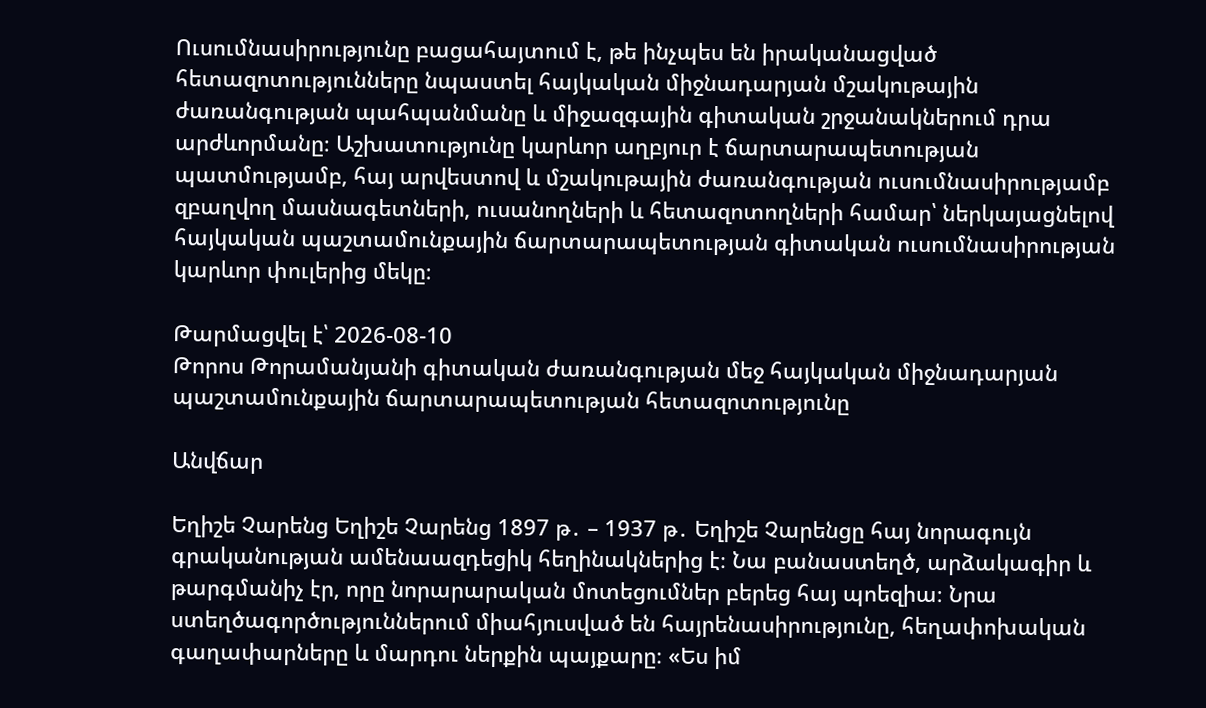Ուսումնասիրությունը բացահայտում է, թե ինչպես են իրականացված հետազոտությունները նպաստել հայկական միջնադարյան մշակութային ժառանգության պահպանմանը և միջազգային գիտական շրջանակներում դրա արժևորմանը։ Աշխատությունը կարևոր աղբյուր է ճարտարապետության պատմությամբ, հայ արվեստով և մշակութային ժառանգության ուսումնասիրությամբ զբաղվող մասնագետների, ուսանողների և հետազոտողների համար՝ ներկայացնելով հայկական պաշտամունքային ճարտարապետության գիտական ուսումնասիրության կարևոր փուլերից մեկը։

Թարմացվել է՝ 2026-08-10
Թորոս Թորամանյանի գիտական ժառանգության մեջ հայկական միջնադարյան պաշտամունքային ճարտարապետության հետազոտությունը

Անվճար

Եղիշե Չարենց Եղիշե Չարենց 1897 թ․ – 1937 թ․ Եղիշե Չարենցը հայ նորագույն գրականության ամենաազդեցիկ հեղինակներից է։ Նա բանաստեղծ, արձակագիր և թարգմանիչ էր, որը նորարարական մոտեցումներ բերեց հայ պոեզիա։ Նրա ստեղծագործություններում միահյուսված են հայրենասիրությունը, հեղափոխական գաղափարները և մարդու ներքին պայքարը։ «Ես իմ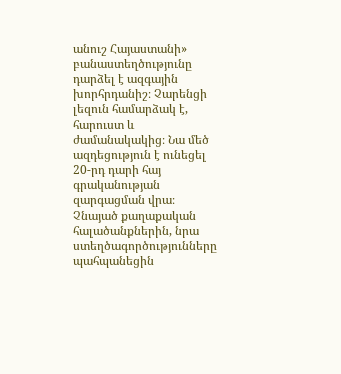անուշ Հայաստանի» բանաստեղծությունը դարձել է ազգային խորհրդանիշ։ Չարենցի լեզուն համարձակ է, հարուստ և ժամանակակից։ Նա մեծ ազդեցություն է ունեցել 20-րդ դարի հայ գրականության զարգացման վրա։ Չնայած քաղաքական հալածանքներին, նրա ստեղծագործությունները պահպանեցին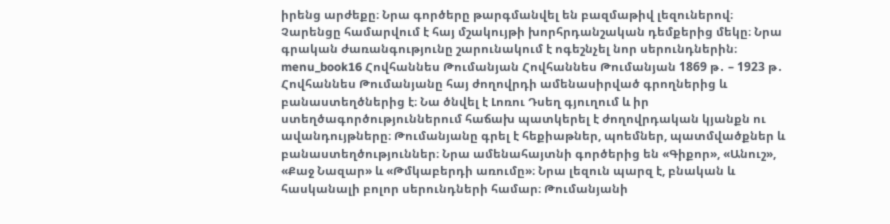իրենց արժեքը։ Նրա գործերը թարգմանվել են բազմաթիվ լեզուներով։ Չարենցը համարվում է հայ մշակույթի խորհրդանշական դեմքերից մեկը։ Նրա գրական ժառանգությունը շարունակում է ոգեշնչել նոր սերունդներին։ menu_book16 Հովհաննես Թումանյան Հովհաննես Թումանյան 1869 թ․ – 1923 թ․ Հովհաննես Թումանյանը հայ ժողովրդի ամենասիրված գրողներից և բանաստեղծներից է։ Նա ծնվել է Լոռու Դսեղ գյուղում և իր ստեղծագործություններում հաճախ պատկերել է ժողովրդական կյանքն ու ավանդույթները։ Թումանյանը գրել է հեքիաթներ, պոեմներ, պատմվածքներ և բանաստեղծություններ։ Նրա ամենահայտնի գործերից են «Գիքոր», «Անուշ», «Քաջ Նազար» և «Թմկաբերդի առումը»։ Նրա լեզուն պարզ է, բնական և հասկանալի բոլոր սերունդների համար։ Թումանյանի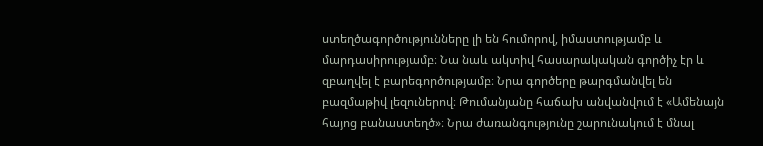ստեղծագործությունները լի են հումորով, իմաստությամբ և մարդասիրությամբ։ Նա նաև ակտիվ հասարակական գործիչ էր և զբաղվել է բարեգործությամբ։ Նրա գործերը թարգմանվել են բազմաթիվ լեզուներով։ Թումանյանը հաճախ անվանվում է «Ամենայն հայոց բանաստեղծ»։ Նրա ժառանգությունը շարունակում է մնալ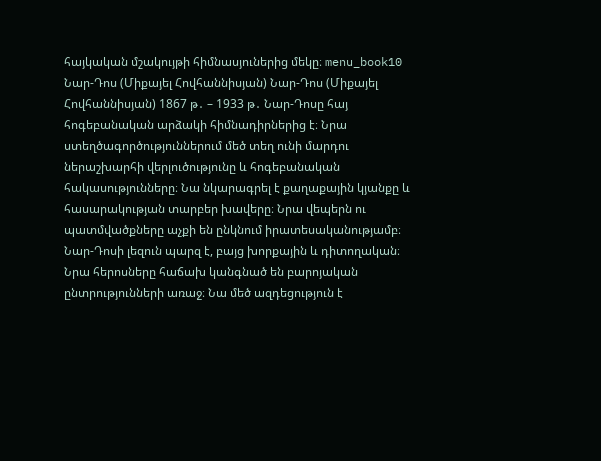հայկական մշակույթի հիմնասյուներից մեկը։ menu_book10 Նար-Դոս (Միքայել Հովհաննիսյան) Նար-Դոս (Միքայել Հովհաննիսյան) 1867 թ․ – 1933 թ․ Նար-Դոսը հայ հոգեբանական արձակի հիմնադիրներից է։ Նրա ստեղծագործություններում մեծ տեղ ունի մարդու ներաշխարհի վերլուծությունը և հոգեբանական հակասությունները։ Նա նկարագրել է քաղաքային կյանքը և հասարակության տարբեր խավերը։ Նրա վեպերն ու պատմվածքները աչքի են ընկնում իրատեսականությամբ։ Նար-Դոսի լեզուն պարզ է, բայց խորքային և դիտողական։ Նրա հերոսները հաճախ կանգնած են բարոյական ընտրությունների առաջ։ Նա մեծ ազդեցություն է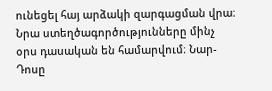ունեցել հայ արձակի զարգացման վրա։ Նրա ստեղծագործությունները մինչ օրս դասական են համարվում։ Նար-Դոսը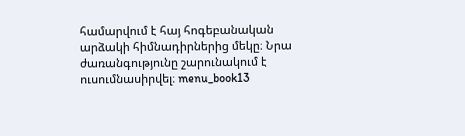համարվում է հայ հոգեբանական արձակի հիմնադիրներից մեկը։ Նրա ժառանգությունը շարունակում է ուսումնասիրվել։ menu_book13